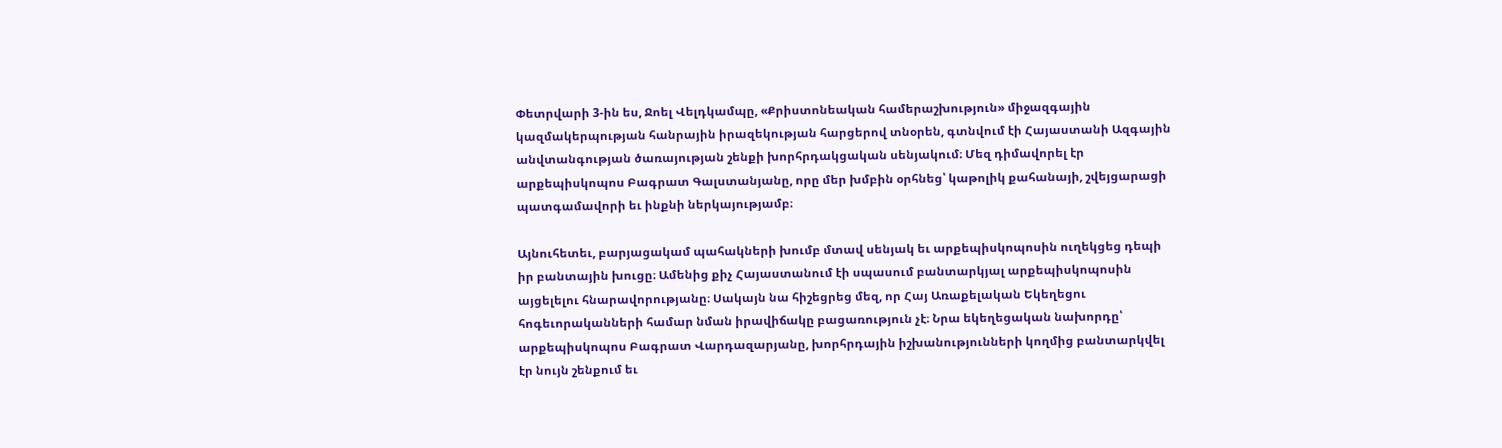Փետրվարի 3-ին ես, Ջոել Վելդկամպը, «Քրիստոնեական համերաշխություն» միջազգային կազմակերպության հանրային իրազեկության հարցերով տնօրեն, գտնվում էի Հայաստանի Ազգային անվտանգության ծառայության շենքի խորհրդակցական սենյակում։ Մեզ դիմավորել էր արքեպիսկոպոս Բագրատ Գալստանյանը, որը մեր խմբին օրհնեց՝ կաթոլիկ քահանայի, շվեյցարացի պատգամավորի եւ ինքնի ներկայությամբ։

Այնուհետեւ, բարյացակամ պահակների խումբ մտավ սենյակ եւ արքեպիսկոպոսին ուղեկցեց դեպի իր բանտային խուցը։ Ամենից քիչ Հայաստանում էի սպասում բանտարկյալ արքեպիսկոպոսին այցելելու հնարավորությանը։ Սակայն նա հիշեցրեց մեզ, որ Հայ Առաքելական Եկեղեցու հոգեւորականների համար նման իրավիճակը բացառություն չէ։ Նրա եկեղեցական նախորդը՝ արքեպիսկոպոս Բագրատ Վարդազարյանը, խորհրդային իշխանությունների կողմից բանտարկվել էր նույն շենքում եւ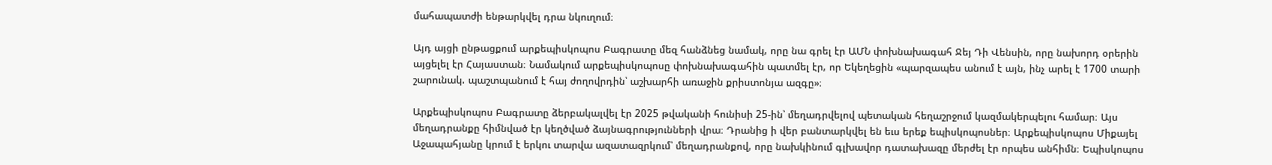մահապատժի ենթարկվել դրա նկուղում։

Այդ այցի ընթացքում արքեպիսկոպոս Բագրատը մեզ հանձնեց նամակ, որը նա գրել էր ԱՄՆ փոխնախագահ Ջեյ Դի Վենսին, որը նախորդ օրերին այցելել էր Հայաստան։ Նամակում արքեպիսկոպոսը փոխնախագահին պատմել էր, որ Եկեղեցին «պարզապես անում է այն, ինչ արել է 1700 տարի շարունակ. պաշտպանում է հայ ժողովրդին՝ աշխարհի առաջին քրիստոնյա ազգը»։

Արքեպիսկոպոս Բագրատը ձերբակալվել էր 2025 թվականի հունիսի 25-ին՝ մեղադրվելով պետական հեղաշրջում կազմակերպելու համար։ Այս մեղադրանքը հիմնված էր կեղծված ձայնագրությունների վրա։ Դրանից ի վեր բանտարկվել են եւս երեք եպիսկոպոսներ։ Արքեպիսկոպոս Միքայել Աջապահյանը կրում է երկու տարվա ազատազրկում՝ մեղադրանքով, որը նախկինում գլխավոր դատախազը մերժել էր որպես անհիմն։ Եպիսկոպոս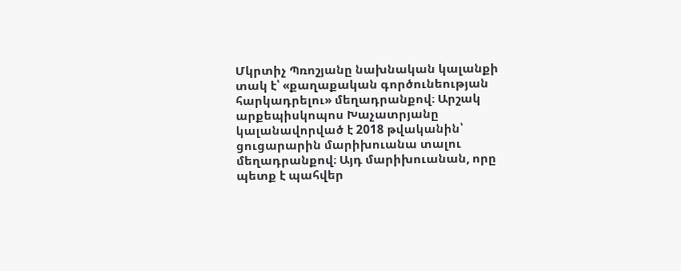Մկրտիչ Պռոշյանը նախնական կալանքի տակ է՝ «քաղաքական գործունեության հարկադրելու» մեղադրանքով։ Արշակ արքեպիսկոպոս Խաչատրյանը կալանավորված է 2018 թվականին՝ ցուցարարին մարիխուանա տալու մեղադրանքով։ Այդ մարիխուանան, որը պետք է պահվեր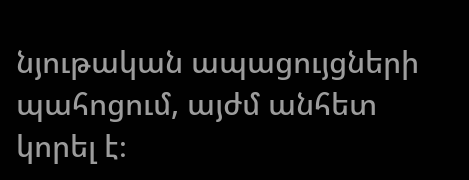նյութական ապացույցների պահոցում, այժմ անհետ կորել է։